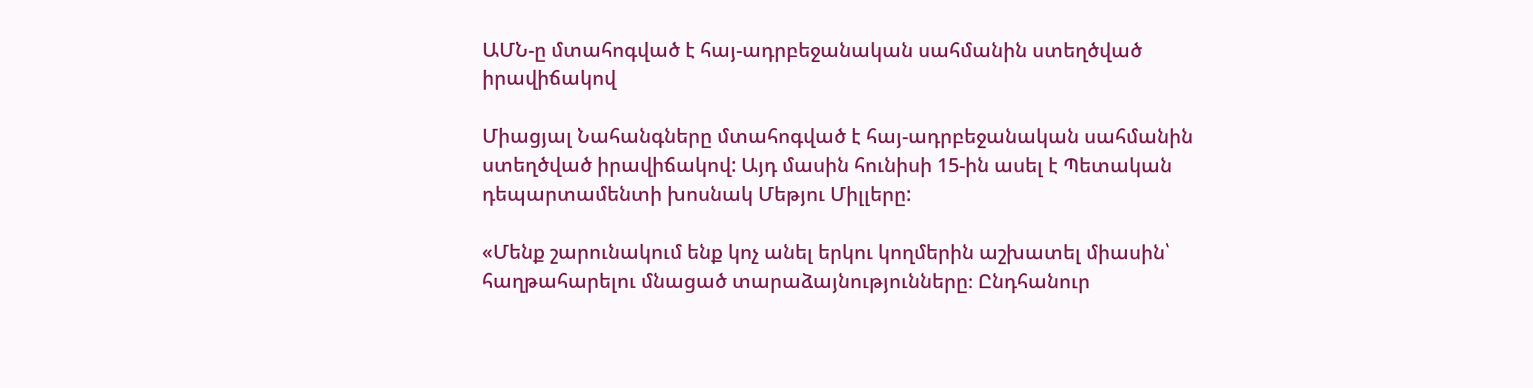ԱՄՆ-ը մտահոգված է հայ-ադրբեջանական սահմանին ստեղծված իրավիճակով

Միացյալ Նահանգները մտահոգված է հայ-ադրբեջանական սահմանին ստեղծված իրավիճակով: Այդ մասին հունիսի 15-ին ասել է Պետական դեպարտամենտի խոսնակ Մեթյու Միլլերը:

«Մենք շարունակում ենք կոչ անել երկու կողմերին աշխատել միասին՝ հաղթահարելու մնացած տարաձայնությունները։ Ընդհանուր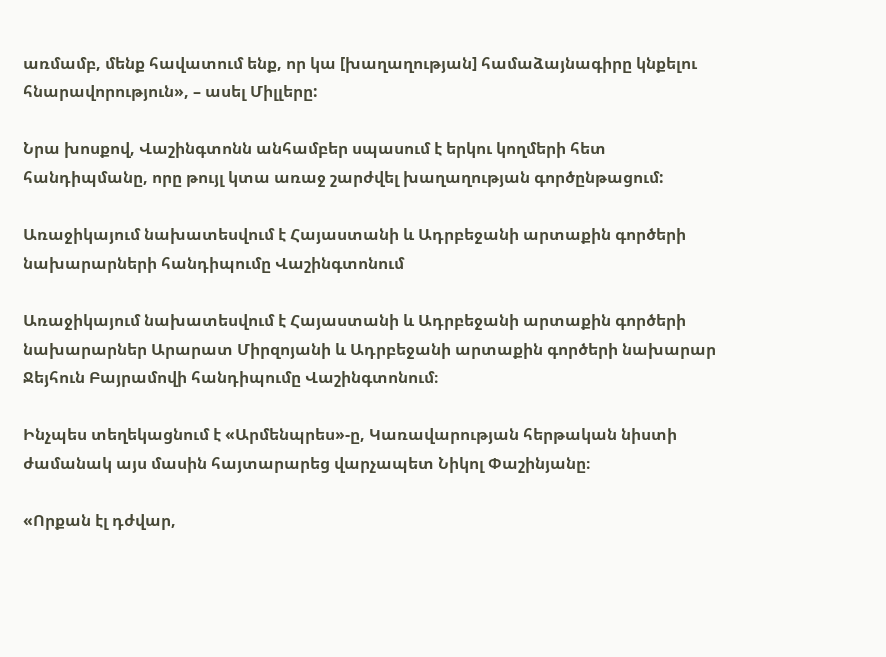առմամբ, մենք հավատում ենք, որ կա [խաղաղության] համաձայնագիրը կնքելու հնարավորություն», – ասել Միլլերը:

Նրա խոսքով, Վաշինգտոնն անհամբեր սպասում է երկու կողմերի հետ հանդիպմանը, որը թույլ կտա առաջ շարժվել խաղաղության գործընթացում:

Առաջիկայում նախատեսվում է Հայաստանի և Ադրբեջանի արտաքին գործերի նախարարների հանդիպումը Վաշինգտոնում

Առաջիկայում նախատեսվում է Հայաստանի և Ադրբեջանի արտաքին գործերի նախարարներ Արարատ Միրզոյանի և Ադրբեջանի արտաքին գործերի նախարար Ջեյհուն Բայրամովի հանդիպումը Վաշինգտոնում։

Ինչպես տեղեկացնում է «Արմենպրես»-ը, Կառավարության հերթական նիստի ժամանակ այս մասին հայտարարեց վարչապետ Նիկոլ Փաշինյանը։

«Որքան էլ դժվար,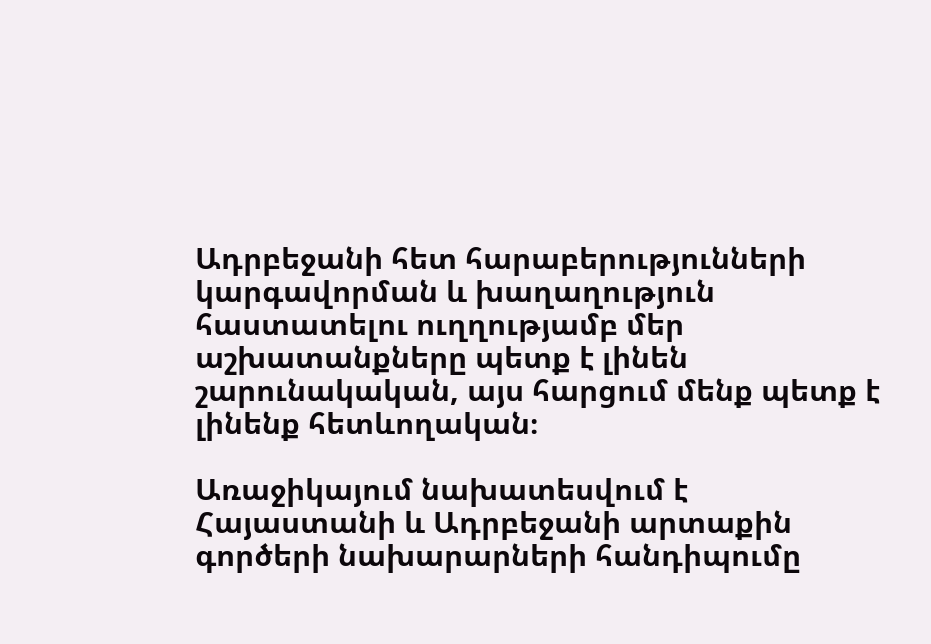Ադրբեջանի հետ հարաբերությունների կարգավորման և խաղաղություն հաստատելու ուղղությամբ մեր աշխատանքները պետք է լինեն շարունակական, այս հարցում մենք պետք է լինենք հետևողական։

Առաջիկայում նախատեսվում է Հայաստանի և Ադրբեջանի արտաքին գործերի նախարարների հանդիպումը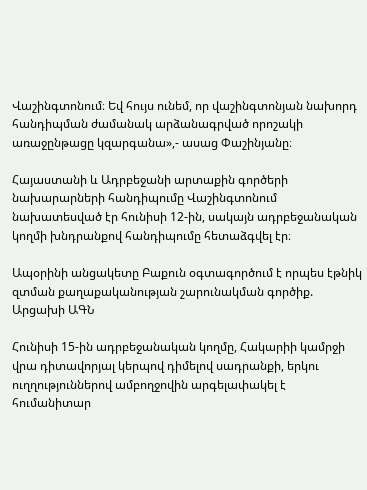Վաշինգտոնում։ Եվ հույս ունեմ, որ վաշինգտոնյան նախորդ հանդիպման ժամանակ արձանագրված որոշակի առաջընթացը կզարգանա»,- ասաց Փաշինյանը։

Հայաստանի և Ադրբեջանի արտաքին գործերի նախարարների հանդիպումը Վաշինգտոնում նախատեսված էր հունիսի 12-ին, սակայն ադրբեջանական կողմի խնդրանքով հանդիպումը հետաձգվել էր։

Ապօրինի անցակետը Բաքուն օգտագործում է որպես էթնիկ զտման քաղաքականության շարունակման գործիք. Արցախի ԱԳՆ

Հունիսի 15-ին ադրբեջանական կողմը, Հակարիի կամրջի վրա դիտավորյալ կերպով դիմելով սադրանքի, երկու ուղղություններով ամբողջովին արգելափակել է հումանիտար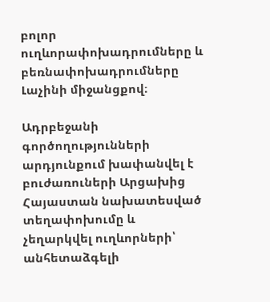բոլոր ուղևորափոխադրումները և բեռնափոխադրումները Լաչինի միջանցքով։

Ադրբեջանի գործողությունների արդյունքում խափանվել է բուժառուների Արցախից Հայաստան նախատեսված տեղափոխումը և չեղարկվել ուղևորների՝ անհետաձգելի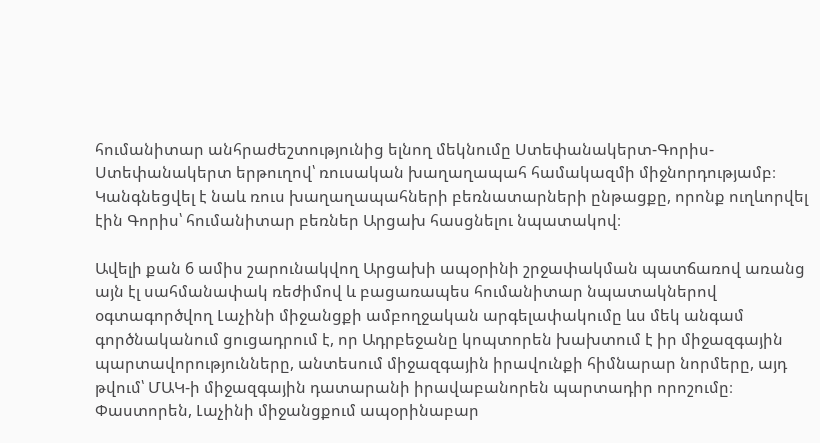հումանիտար անհրաժեշտությունից ելնող մեկնումը Ստեփանակերտ-Գորիս-Ստեփանակերտ երթուղով՝ ռուսական խաղաղապահ համակազմի միջնորդությամբ։ Կանգնեցվել է նաև ռուս խաղաղապահների բեռնատարների ընթացքը, որոնք ուղևորվել էին Գորիս՝ հումանիտար բեռներ Արցախ հասցնելու նպատակով։

Ավելի քան 6 ամիս շարունակվող Արցախի ապօրինի շրջափակման պատճառով առանց այն էլ սահմանափակ ռեժիմով և բացառապես հումանիտար նպատակներով օգտագործվող Լաչինի միջանցքի ամբողջական արգելափակումը ևս մեկ անգամ գործնականում ցուցադրում է, որ Ադրբեջանը կոպտորեն խախտում է իր միջազգային պարտավորությունները, անտեսում միջազգային իրավունքի հիմնարար նորմերը, այդ թվում՝ ՄԱԿ-ի միջազգային դատարանի իրավաբանորեն պարտադիր որոշումը։ Փաստորեն, Լաչինի միջանցքում ապօրինաբար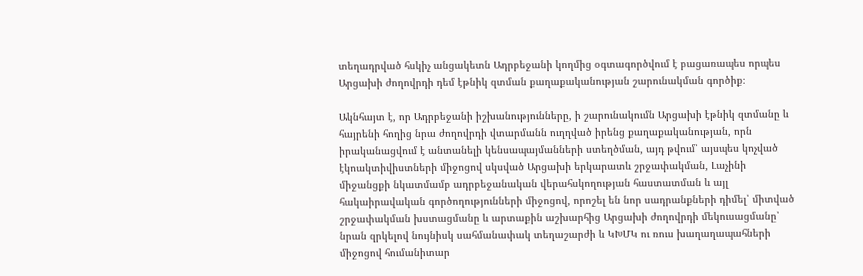տեղադրված հսկիչ անցակետն Ադրբեջանի կողմից օգտագործվում է բացառապես որպես Արցախի ժողովրդի դեմ էթնիկ զտման քաղաքականության շարունակման գործիք։

Ակնհայտ է, որ Ադրբեջանի իշխանությունները, ի շարունակումն Արցախի էթնիկ զտմանը և հայրենի հողից նրա ժողովրդի վտարմանն ուղղված իրենց քաղաքականության, որն իրականացվում է անտանելի կենսապայմանների ստեղծման, այդ թվում՝ այսպես կոչված էկոակտիվիստների միջոցով սկսված Արցախի երկարատև շրջափակման, Լաչինի միջանցքի նկատմամբ ադրբեջանական վերահսկողության հաստատման և այլ հակաիրավական գործողությունների միջոցով, որոշել են նոր սադրանքների դիմել՝ միտված շրջափակման խստացմանը և արտաքին աշխարհից Արցախի ժողովրդի մեկուսացմանը՝ նրան զրկելով նույնիսկ սահմանափակ տեղաշարժի և ԿԽՄԿ ու ռուս խաղաղապահների միջոցով հումանիտար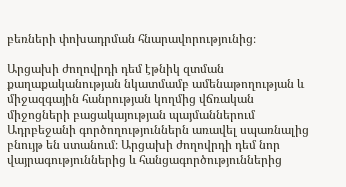բեռների փոխադրման հնարավորությունից։

Արցախի ժողովրդի դեմ էթնիկ զտման քաղաքականության նկատմամբ ամենաթողության և միջազգային հանրության կողմից վճռական միջոցների բացակայության պայմաններում Ադրբեջանի գործողություններն առավել սպառնալից բնույթ են ստանում։ Արցախի ժողովրդի դեմ նոր վայրագություններից և հանցագործություններից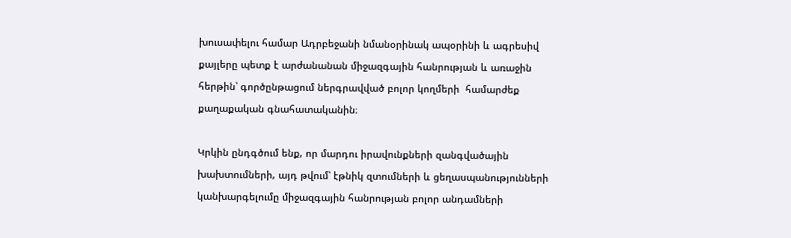խուսափելու համար Ադրբեջանի նմանօրինակ ապօրինի և ագրեսիվ քայլերը պետք է արժանանան միջազգային հանրության և առաջին հերթին՝ գործընթացում ներգրավված բոլոր կողմերի  համարժեք քաղաքական գնահատականին։

Կրկին ընդգծում ենք, որ մարդու իրավունքների զանգվածային խախտումների, այդ թվում՝ էթնիկ զտումների և ցեղասպանությունների կանխարգելումը միջազգային հանրության բոլոր անդամների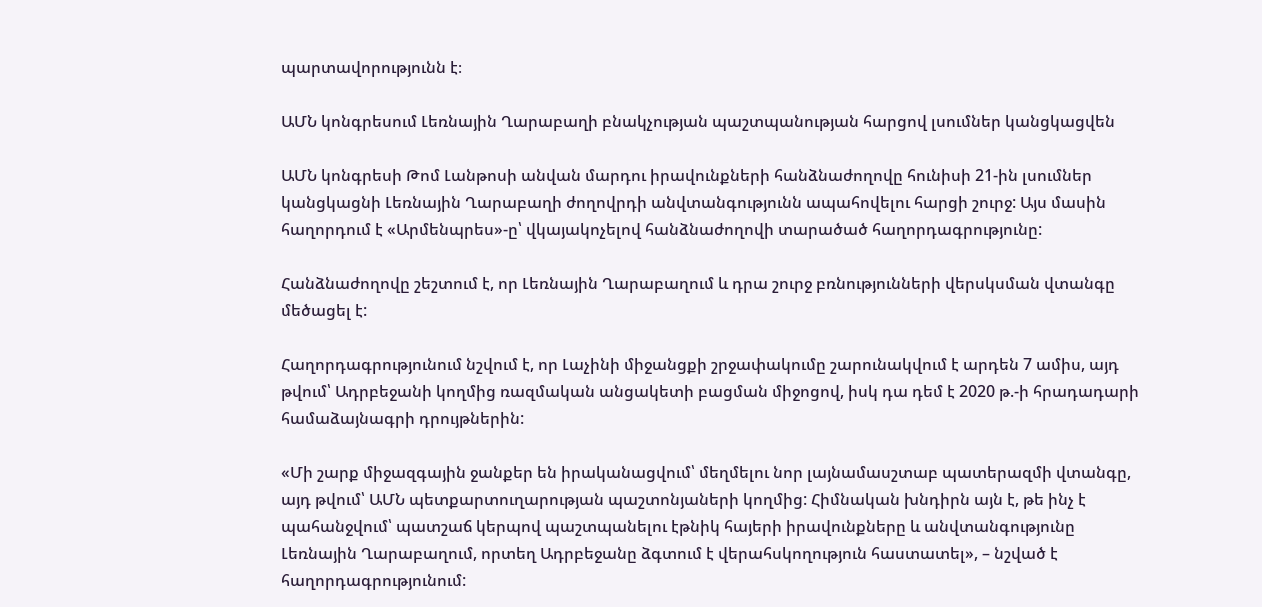պարտավորությունն է։

ԱՄՆ կոնգրեսում Լեռնային Ղարաբաղի բնակչության պաշտպանության հարցով լսումներ կանցկացվեն

ԱՄՆ կոնգրեսի Թոմ Լանթոսի անվան մարդու իրավունքների հանձնաժողովը հունիսի 21-ին լսումներ կանցկացնի Լեռնային Ղարաբաղի ժողովրդի անվտանգությունն ապահովելու հարցի շուրջ: Այս մասին հաղորդում է «Արմենպրես»-ը՝ վկայակոչելով հանձնաժողովի տարածած հաղորդագրությունը:

Հանձնաժողովը շեշտում է, որ Լեռնային Ղարաբաղում և դրա շուրջ բռնությունների վերսկսման վտանգը մեծացել է:

Հաղորդագրությունում նշվում է, որ Լաչինի միջանցքի շրջափակումը շարունակվում է արդեն 7 ամիս, այդ թվում՝ Ադրբեջանի կողմից ռազմական անցակետի բացման միջոցով, իսկ դա դեմ է 2020 թ.-ի հրադադարի համաձայնագրի դրույթներին:

«Մի շարք միջազգային ջանքեր են իրականացվում՝ մեղմելու նոր լայնամասշտաբ պատերազմի վտանգը, այդ թվում՝ ԱՄՆ պետքարտուղարության պաշտոնյաների կողմից: Հիմնական խնդիրն այն է, թե ինչ է պահանջվում՝ պատշաճ կերպով պաշտպանելու էթնիկ հայերի իրավունքները և անվտանգությունը Լեռնային Ղարաբաղում, որտեղ Ադրբեջանը ձգտում է վերահսկողություն հաստատել», – նշված է հաղորդագրությունում: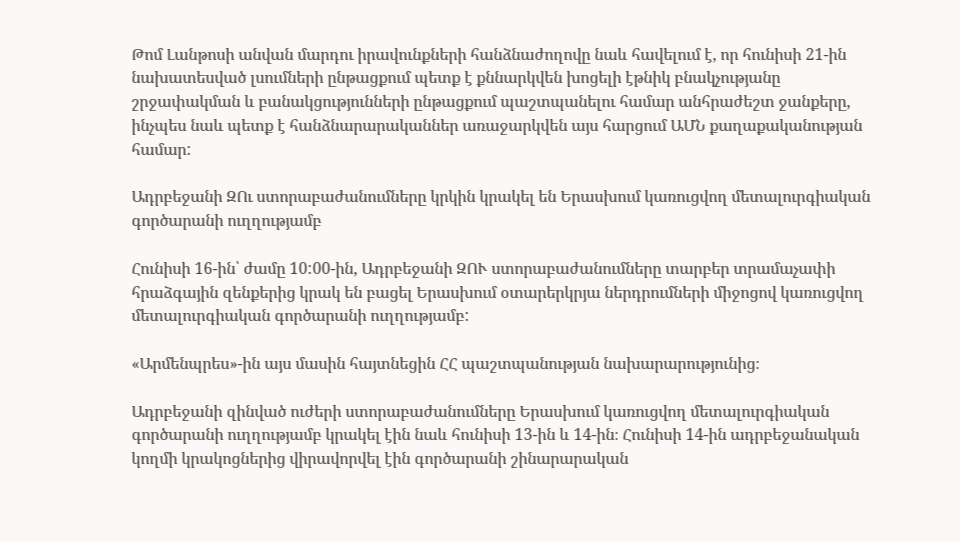Թոմ Լանթոսի անվան մարդու իրավունքների հանձնաժողովը նաև հավելում է, որ հունիսի 21-ին նախատեսված լսումների ընթացքում պետք է քննարկվեն խոցելի էթնիկ բնակչությանը շրջափակման և բանակցությունների ընթացքում պաշտպանելու համար անհրաժեշտ ջանքերը, ինչպես նաև պետք է հանձնարարականներ առաջարկվեն այս հարցում ԱՄՆ քաղաքականության համար:

Ադրբեջանի ԶՈւ ստորաբաժանումները կրկին կրակել են Երասխում կառուցվող մետալուրգիական գործարանի ուղղությամբ

Հունիսի 16-ին՝ ժամը 10:00-ին, Ադրբեջանի ԶՈՒ ստորաբաժանումները տարբեր տրամաչափի հրաձգային զենքերից կրակ են բացել Երասխում օտարերկրյա ներդրումների միջոցով կառուցվող մետալուրգիական գործարանի ուղղությամբ:

«Արմենպրես»-ին այս մասին հայտնեցին ՀՀ պաշտպանության նախարարությունից։

Ադրբեջանի զինված ուժերի ստորաբաժանումները Երասխում կառուցվող մետալուրգիական գործարանի ուղղությամբ կրակել էին նաև հունիսի 13-ին և 14-ին։ Հունիսի 14-ին ադրբեջանական կողմի կրակոցներից վիրավորվել էին գործարանի շինարարական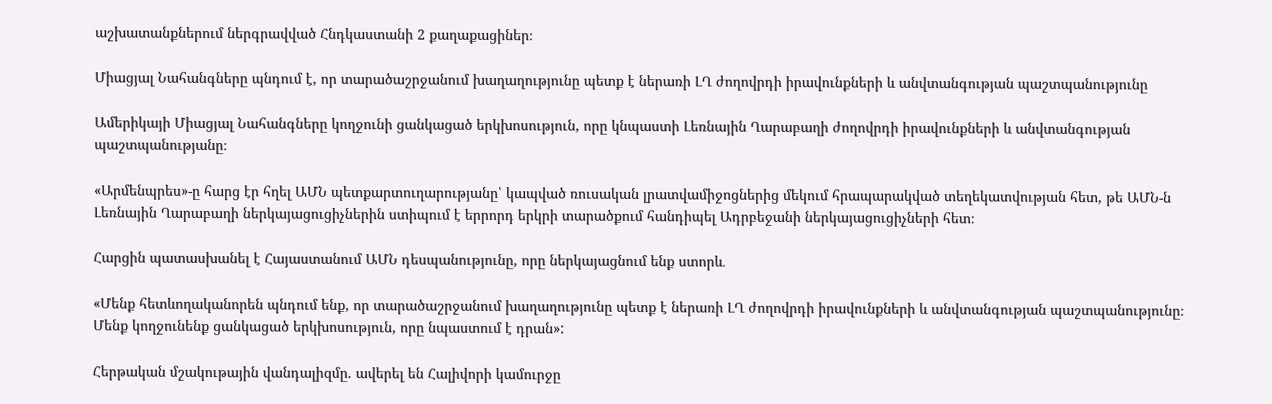աշխատանքներում ներգրավված Հնդկաստանի 2 քաղաքացիներ։

Միացյալ Նահանգները պնդում է, որ տարածաշրջանում խաղաղությունը պետք է ներառի ԼՂ ժողովրդի իրավունքների և անվտանգության պաշտպանությունը

Ամերիկայի Միացյալ Նահանգները կողջունի ցանկացած երկխոսություն, որը կնպաստի Լեռնային Ղարաբաղի ժողովրդի իրավունքների և անվտանգության պաշտպանությանը։

«Արմենպրես»-ը հարց էր հղել ԱՄՆ պետքարտուղարությանը՝ կապված ռուսական լրատվամիջոցներից մեկում հրապարակված տեղեկատվության հետ, թե ԱՄՆ-ն Լեռնային Ղարաբաղի ներկայացուցիչներին ստիպում է երրորդ երկրի տարածքում հանդիպել Ադրբեջանի ներկայացուցիչների հետ։

Հարցին պատասխանել է Հայաստանում ԱՄՆ դեսպանությունը, որը ներկայացնում ենք ստորև․

«Մենք հետևողականորեն պնդում ենք, որ տարածաշրջանում խաղաղությունը պետք է ներառի ԼՂ ժողովրդի իրավունքների և անվտանգության պաշտպանությունը։ Մենք կողջունենք ցանկացած երկխոսություն, որը նպաստում է դրան»:

Հերթական մշակութային վանդալիզմը. ավերել են Հալիվորի կամուրջը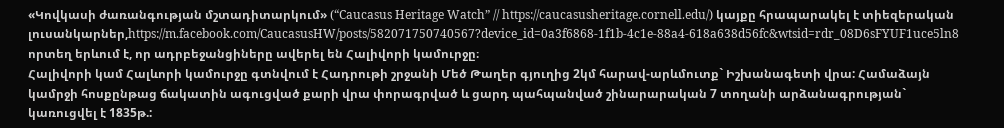«Կովկասի ժառանգության մշտադիտարկում» (“Caucasus Heritage Watch” // https://caucasusheritage.cornell.edu/) կայքը հրապարակել է տիեզերական լուսանկարներ,https://m.facebook.com/CaucasusHW/posts/582071750740567?device_id=0a3f6868-1f1b-4c1e-88a4-618a638d56fc&wtsid=rdr_08D6sFYUF1uce5ln8 որտեղ երևում է, որ ադրբեջանցիները ավերել են Հալիվորի կամուրջը։
Հալիվորի կամ Հալևորի կամուրջը գտնվում է Հադրութի շրջանի Մեծ Թաղեր գյուղից 2կմ հարավ-արևմուտք` Իշխանագետի վրա: Համաձայն կամրջի հոսքընթաց ճակատին ագուցված քարի վրա փորագրված և ցարդ պահպանված շինարարական 7 տողանի արձանագրության` կառուցվել է 1835թ.: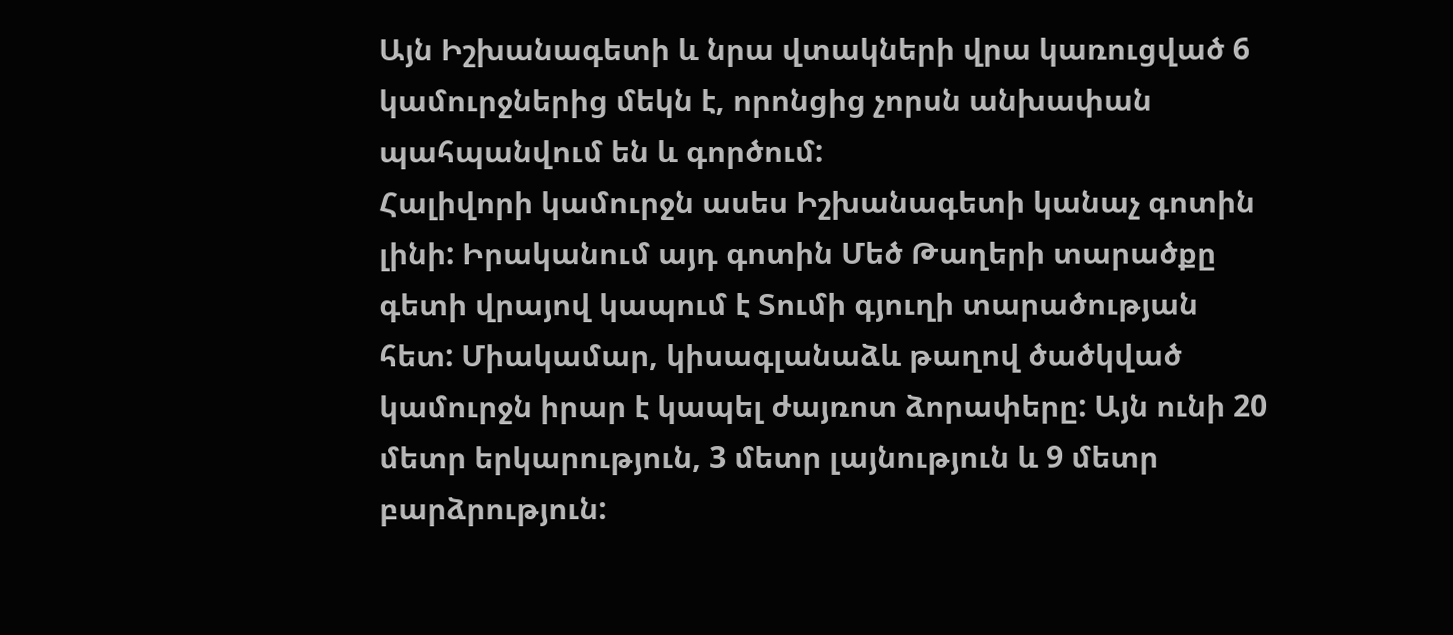Այն Իշխանագետի և նրա վտակների վրա կառուցված 6 կամուրջներից մեկն է, որոնցից չորսն անխափան պահպանվում են և գործում:
Հալիվորի կամուրջն ասես Իշխանագետի կանաչ գոտին լինի: Իրականում այդ գոտին Մեծ Թաղերի տարածքը գետի վրայով կապում է Տումի գյուղի տարածության հետ: Միակամար, կիսագլանաձև թաղով ծածկված կամուրջն իրար է կապել ժայռոտ ձորափերը: Այն ունի 20 մետր երկարություն, 3 մետր լայնություն և 9 մետր բարձրություն: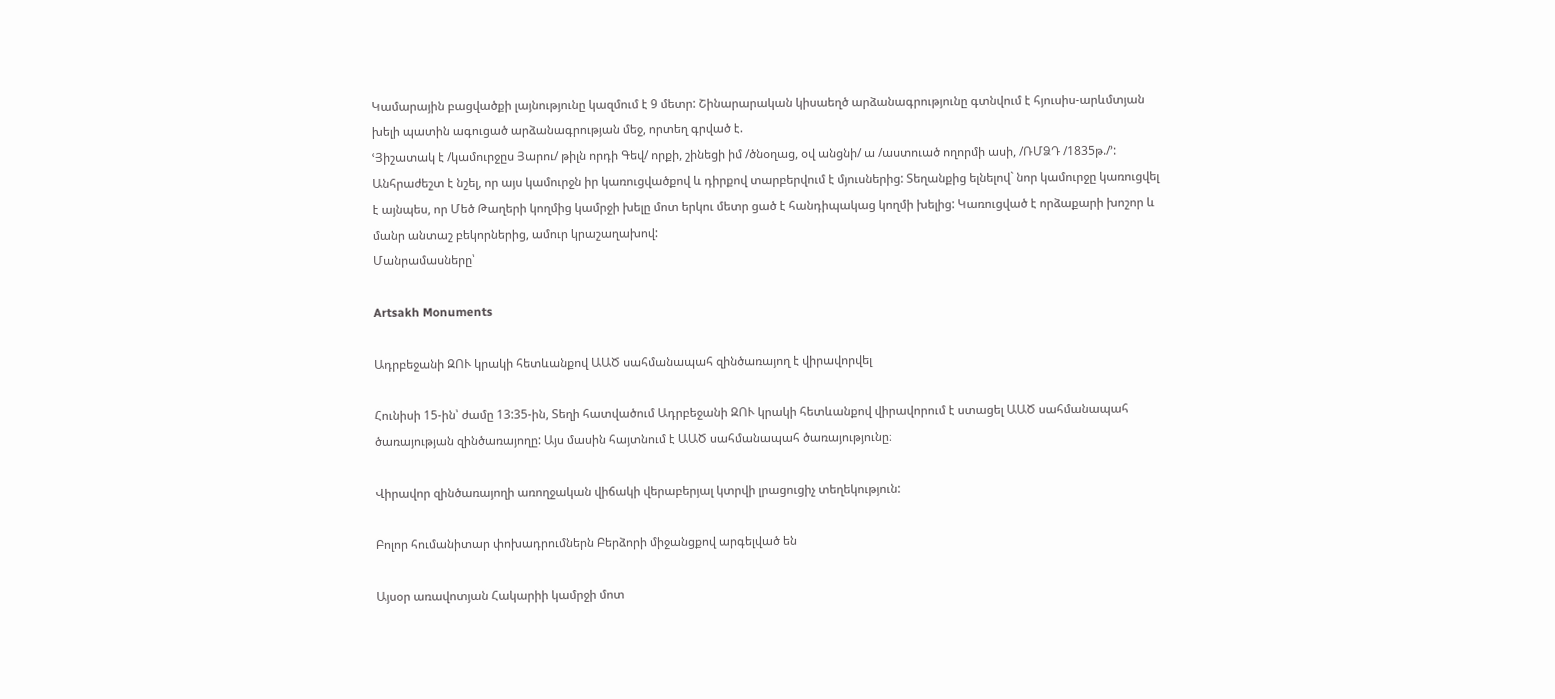Կամարային բացվածքի լայնությունը կազմում է 9 մետր: Շինարարական կիսաեղծ արձանագրությունը գտնվում է հյուսիս-արևմտյան խելի պատին ագուցած արձանագրության մեջ, որտեղ գրված է.
ՙՅիշատակ է /կամուրջըս Յարու/ թիլն որդի Գեվ/ որքի, շինեցի իմ /ծնօղաց, օվ անցնի/ ա /աստուած ողորմի ասի, /ՌՄՁԴ /1835թ./՚:
Անհրաժեշտ է նշել, որ այս կամուրջն իր կառուցվածքով և դիրքով տարբերվում է մյուսներից: Տեղանքից ելնելով` նոր կամուրջը կառուցվել է այնպես, որ Մեծ Թաղերի կողմից կամրջի խելը մոտ երկու մետր ցած է հանդիպակաց կողմի խելից: Կառուցված է որձաքարի խոշոր և մանր անտաշ բեկորներից, ամուր կրաշաղախով:
Մանրամասները՝

Artsakh Monuments

Ադրբեջանի ԶՈՒ կրակի հետևանքով ԱԱԾ սահմանապահ զինծառայող է վիրավորվել

Հունիսի 15-ին՝ ժամը 13:35-ին, Տեղի հատվածում Ադրբեջանի ԶՈՒ կրակի հետևանքով վիրավորում է ստացել ԱԱԾ սահմանապահ ծառայության զինծառայողը: Այս մասին հայտնում է ԱԱԾ սահմանապահ ծառայությունը։

Վիրավոր զինծառայողի առողջական վիճակի վերաբերյալ կտրվի լրացուցիչ տեղեկություն:

Բոլոր հումանիտար փոխադրումներն Բերձորի միջանցքով արգելված են

Այսօր առավոտյան Հակարիի կամրջի մոտ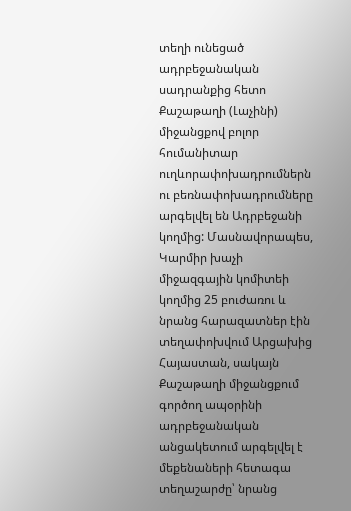տեղի ունեցած ադրբեջանական սադրանքից հետո Քաշաթաղի (Լաչինի) միջանցքով բոլոր հումանիտար ուղևորափոխադրումներն ու բեռնափոխադրումները արգելվել են Ադրբեջանի կողմից: Մասնավորապես, Կարմիր խաչի միջազգային կոմիտեի կողմից 25 բուժառու և նրանց հարազատներ էին տեղափոխվում Արցախից Հայաստան, սակայն Քաշաթաղի միջանցքում գործող ապօրինի ադրբեջանական անցակետում արգելվել է մեքենաների հետագա տեղաշարժը՝ նրանց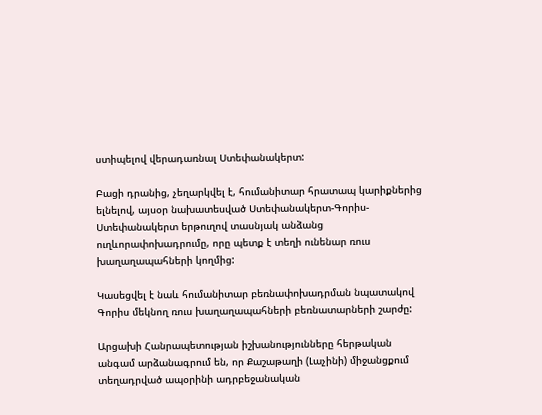ստիպելով վերադառնալ Ստեփանակերտ:

Բացի դրանից, չեղարկվել է, հումանիտար հրատապ կարիքներից ելնելով, այսօր նախատեսված Ստեփանակերտ-Գորիս-Ստեփանակերտ երթուղով տասնյակ անձանց ուղևորափոխադրումը, որը պետք է տեղի ունենար ռուս խաղաղապահների կողմից:

Կասեցվել է նաև հումանիտար բեռնափոխադրման նպատակով Գորիս մեկնող ռուս խաղաղապահների բեռնատարների շարժը:

Արցախի Հանրապետության իշխանությունները հերթական անգամ արձանագրում են, որ Քաշաթաղի (Լաչինի) միջանցքում տեղադրված ապօրինի ադրբեջանական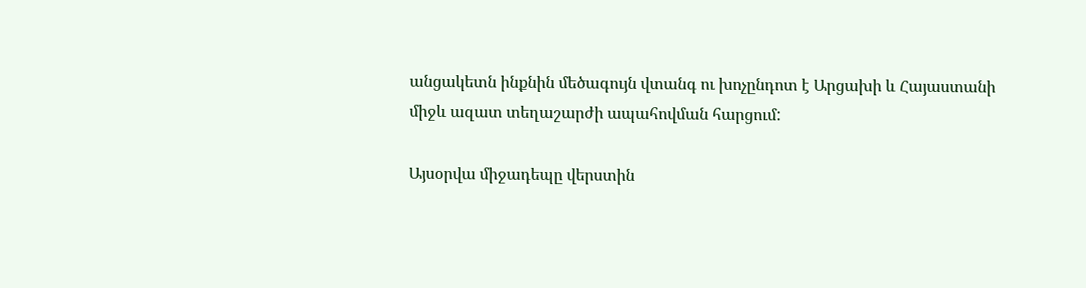անցակետն ինքնին մեծագույն վտանգ ու խոչընդոտ է Արցախի և Հայաստանի միջև ազատ տեղաշարժի ապահովման հարցում:

Այսօրվա միջադեպը վերստին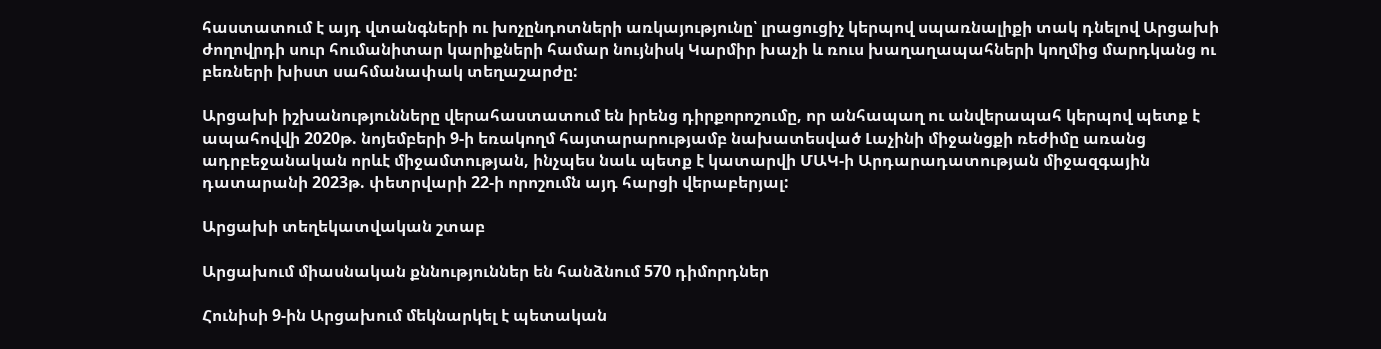հաստատում է այդ վտանգների ու խոչընդոտների առկայությունը՝ լրացուցիչ կերպով սպառնալիքի տակ դնելով Արցախի ժողովրդի սուր հումանիտար կարիքների համար նույնիսկ Կարմիր խաչի և ռուս խաղաղապահների կողմից մարդկանց ու բեռների խիստ սահմանափակ տեղաշարժը:

Արցախի իշխանությունները վերահաստատում են իրենց դիրքորոշումը, որ անհապաղ ու անվերապահ կերպով պետք է ապահովվի 2020թ. նոյեմբերի 9-ի եռակողմ հայտարարությամբ նախատեսված Լաչինի միջանցքի ռեժիմը առանց ադրբեջանական որևէ միջամտության, ինչպես նաև պետք է կատարվի ՄԱԿ-ի Արդարադատության միջազգային դատարանի 2023թ. փետրվարի 22-ի որոշումն այդ հարցի վերաբերյալ:

Արցախի տեղեկատվական շտաբ

Արցախում միասնական քննություններ են հանձնում 570 դիմորդներ

Հունիսի 9-ին Արցախում մեկնարկել է պետական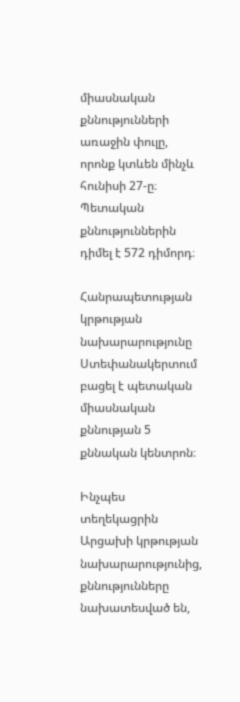միասնական քննությունների առաջին փուլը, որոնք կտևեն մինչև հունիսի 27-ը։ Պետական քննություններին դիմել է 572 դիմորդ։

Հանրապետության կրթության նախարարությունը Ստեփանակերտում բացել է պետական միասնական քննության 5 քննական կենտրոն։

Ինչպես տեղեկացրին Արցախի կրթության նախարարությունից, քննությունները նախատեսված են,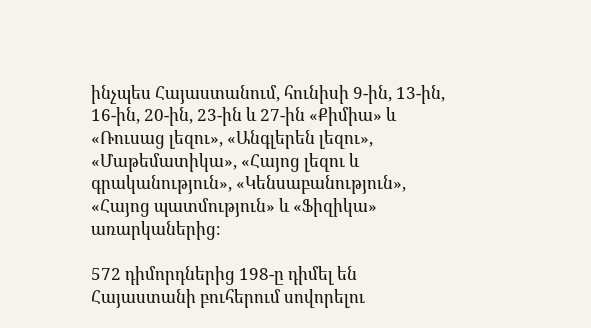ինչպես Հայաստանում, հունիսի 9-ին, 13-ին, 16-ին, 20-ին, 23-ին և 27-ին «Քիմիա» և «Ռուսաց լեզու», «Անգլերեն լեզու», «Մաթեմատիկա», «Հայոց լեզու և գրականություն», «Կենսաբանություն», «Հայոց պատմություն» և «Ֆիզիկա» առարկաներից։

572 դիմորդներից 198-ը դիմել են Հայաստանի բուհերում սովորելու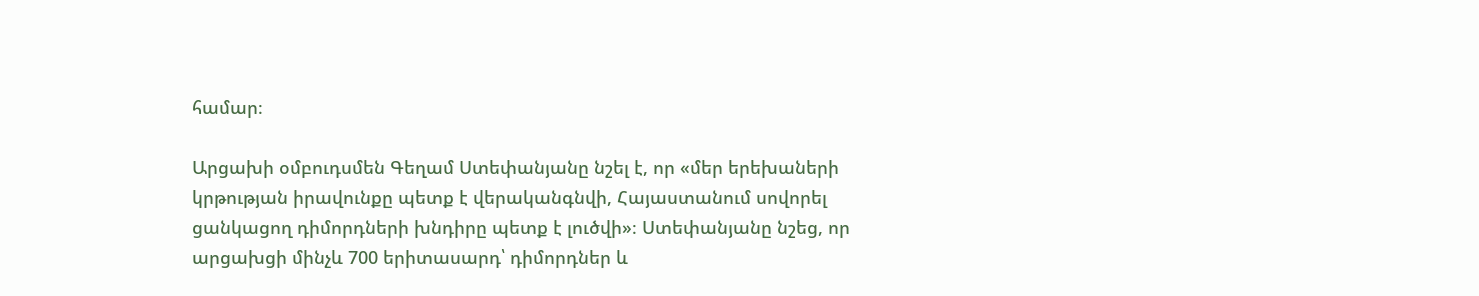համար։

Արցախի օմբուդսմեն Գեղամ Ստեփանյանը նշել է, որ «մեր երեխաների կրթության իրավունքը պետք է վերականգնվի, Հայաստանում սովորել ցանկացող դիմորդների խնդիրը պետք է լուծվի»։ Ստեփանյանը նշեց, որ արցախցի մինչև 700 երիտասարդ՝ դիմորդներ և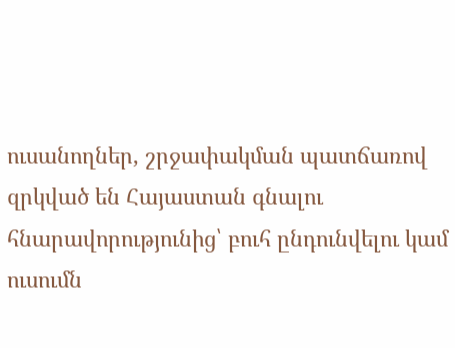ուսանողներ, շրջափակման պատճառով զրկված են Հայաստան գնալու հնարավորությունից՝ բուհ ընդունվելու կամ ուսումն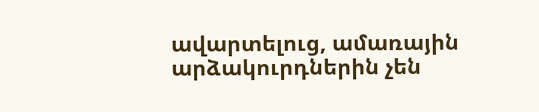ավարտելուց, ամառային արձակուրդներին չեն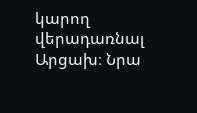կարող վերադառնալ Արցախ։ Նրա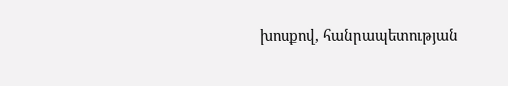խոսքով, հանրապետության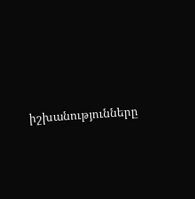իշխանությունները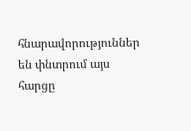հնարավորություններ են փնտրում այս հարցը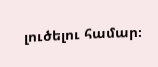լուծելու համար։